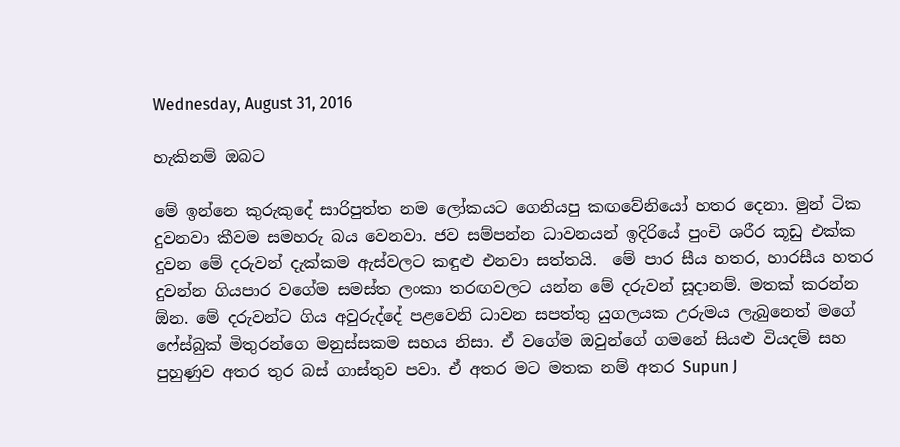Wednesday, August 31, 2016

හැකිනම් ඔබට

මේ ඉන්නෙ කුරුකුදේ සාරිපුත්ත නම ලෝකයට ගෙනියපු කඟවේනියෝ හතර දෙනා. මුන් ටික දුවනවා කීවම සමහරු බය වෙනවා. ජව සම්පන්න ධාවනයන් ඉදිරියේ පුංචි ශරීර කූඩු එක්ක දුවන මේ දරුවන් දැක්කම ඇස්වලට කඳුළු එනවා සත්තයි.  මේ පාර සීය හතර, හාරසීය හතර දුවන්න ගියපාර වගේම සමස්ත ලංකා තරඟවලට යන්න මේ දරුවන් සූදානම්. මතක් කරන්න ඕන. මේ දරුවන්ට ගිය අවුරුද්දේ පළවෙනි ධාවන සපත්තු යුගලයක උරුමය ලැබුනෙත් මගේ ෆේස්බුක් මිතුරන්ගෙ මනුස්සකම සහ‍ය නිසා. ඒ වගේම ඔවුන්ගේ ගමනේ සියළු වියදම් සහ පුහුණුව අතර තුර බස් ගාස්තුව පවා. ඒ අතර මට මතක නම් අතර Supun J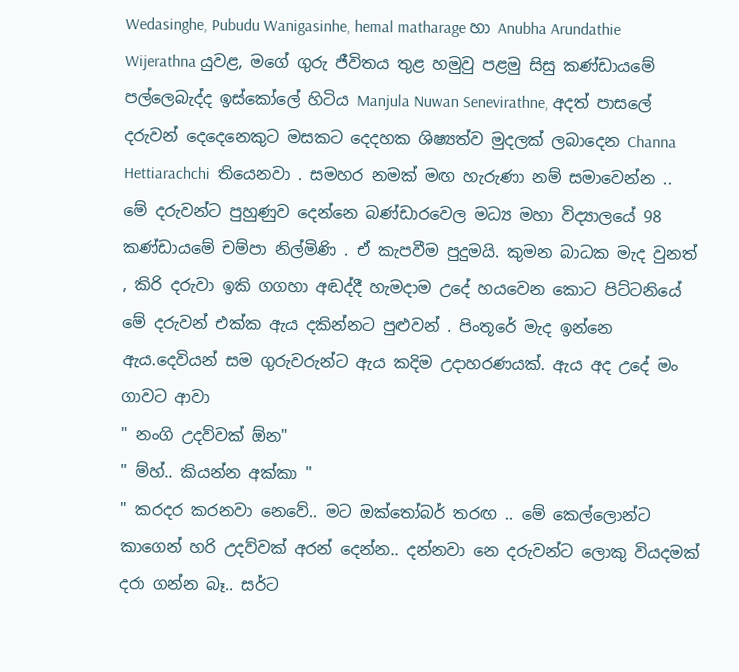Wedasinghe, Pubudu Wanigasinhe, hemal matharage හා Anubha Arundathie Wijerathna යුවළ, මගේ ගුරු ජීවිතය තුළ හමුවු පළමු සිසු කණ්ඩායමේ පල්ලෙබැද්ද ඉස්කෝලේ හිටිය Manjula Nuwan Senevirathne, අදත් පාසලේ දරුවන් දෙදෙනෙකුට මසකට දෙදහක ශිෂ්‍යත්ව මුදලක් ලබාදෙන Channa Hettiarachchi  තියෙනවා . සමහර නමක් මඟ හැරුණා නම් සමාවෙන්න ..
මේ දරුවන්ට පුහුණුව දෙන්නෙ බණ්ඩාරවෙල මධ්‍ය මහා විද්‍යාලයේ 98 කණ්ඩායමේ චම්පා නිල්මිණි . ඒ කැපවීම පුදුමයි. කුමන බාධක මැද වුනත් , කිරි දරුවා ඉකි ගගහා අඬද්දී හැමදාම උදේ හයවෙන කොට පිට්ටනියේ මේ දරුවන් එක්ක ඇය දකින්නට පුළුවන් . පිංතූරේ මැද ඉන්නෙ ඇය.දෙවියන් සම ගුරුවරුන්ට ඇය කදිම උදාහරණයක්. ඇය අද උදේ මං ගාවට ආවා
" නංගි උදව්වක් ඕන"
" ම්හ්.. කියන්න අක්කා "
" කරදර කරනවා නෙවේ.. මට ඔක්තෝබර් තරඟ .. මේ කෙල්ලොන්ට කාගෙන් හරි උදව්වක් අරන් දෙන්න.. දන්නවා නෙ දරුවන්ට ලොකු වියදමක් දරා ගන්න බෑ.. සර්ට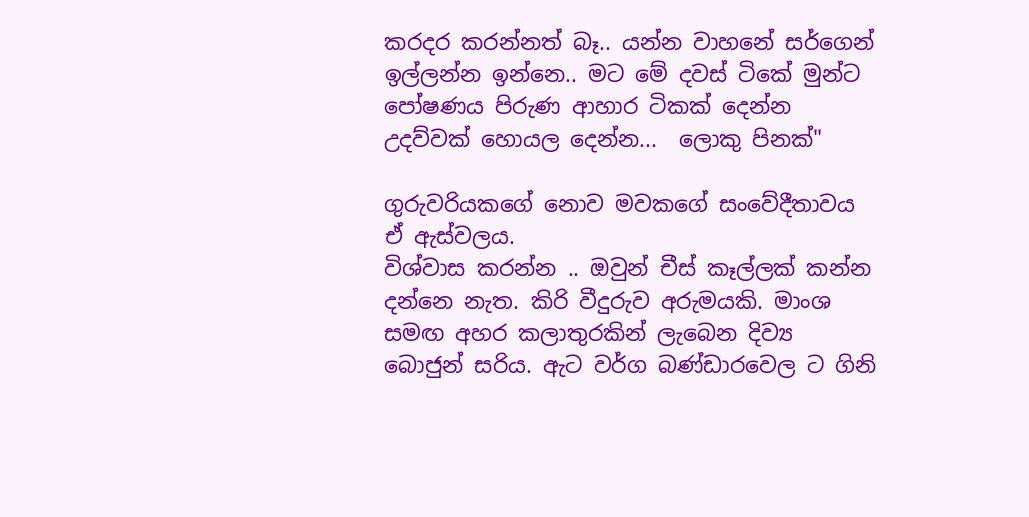කරදර කරන්නත් බෑ.. යන්න වාහනේ සර්ගෙන් ඉල්ලන්න ඉන්නෙ.. මට මේ දවස් ටිකේ මුන්ට පෝෂණය පිරුණ ආහාර ටිකක් දෙන්න උදව්වක් හොයල දෙන්න...  ලොකු පිනක්"

ගුරුවරියකගේ නොව මවකගේ සංවේදීතාවය ඒ ඇස්වලය.
විශ්වාස කරන්න .. ඔවුන් චීස් කෑල්ලක් කන්න දන්නෙ නැත. කිරි වීදුරුව අරුමයකි. මාංශ සමඟ අහර කලාතුරකින් ලැබෙන දිව්‍ය බොජුන් සරිය. ඇට වර්ග බණ්ඩාරවෙල ට ගිනි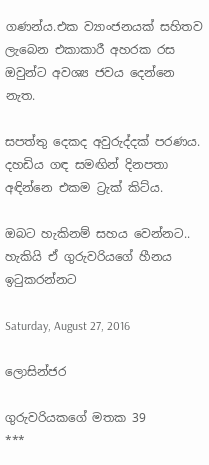ගණන්ය.එක ව්‍යාංජනයක් සහිතව ලැබෙන එකාකාරී අහරක රස ඔවුන්ට අවශ්‍ය ජවය දෙන්නෙ නැත.

සපත්තු දෙකද අවුරුද්දක් පරණය.
දහඩිය ගඳ සමඟින් දිනපතා අඳින්නෙ එකම ට්‍රැක් කිට්ය.

ඔබට හැකිනම් සහය වෙන්නට..
හැකියි ඒ ගුරුවරියගේ හීනය ඉටුකරන්නට

Saturday, August 27, 2016

ලොසින්ජර

ගුරුවරියකගේ මතක 39
***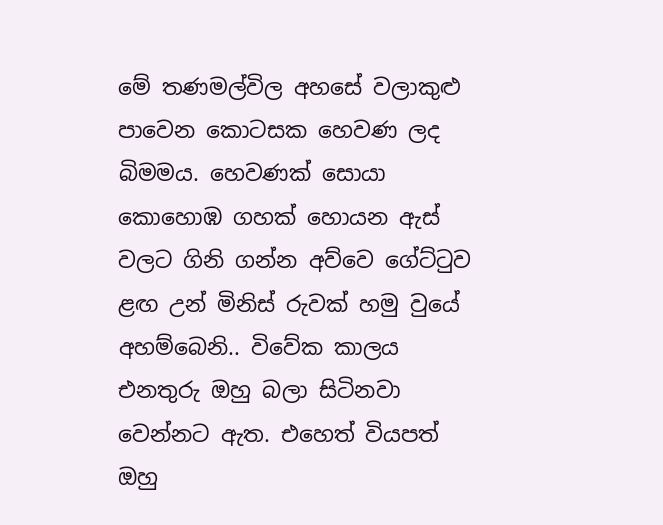මේ තණමල්විල අහසේ වලාකුළු පාවෙන කොටසක හෙවණ ලද බිමමය. හෙවණක් සොයා කොහොඹ ගහක් හොයන ඇස් වලට ගිනි ගන්න අව්වෙ ගේට්ටුව ළඟ උන් මිනිස් රුවක් හමු වුයේ අහම්බෙනි.. විවේක කාලය එනතුරු ඔහු බලා සිටිනවා වෙන්නට ඇත. එහෙත් වියපත් ඔහු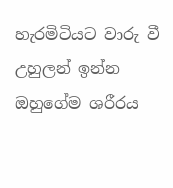හැරමිටියට වාරු වී උහුලන් ඉන්න ඔහුගේම ශරීරය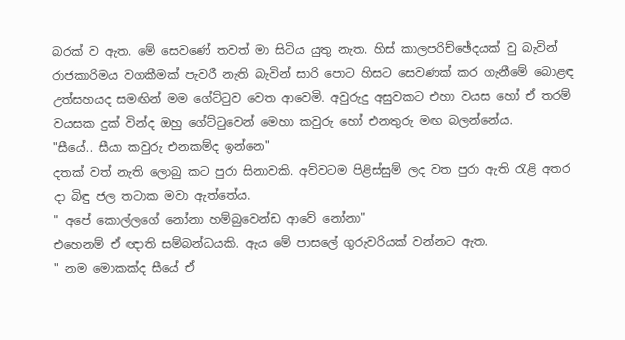බරක් ව ඇත. මේ සෙවණේ තවත් මා සිටිය යුතු නැත. හිස් කාලපරිච්ඡේදයක් වු බැවින් රාජකාරිමය වගකීමක් පැවරී නැති බැවින් සාරි පොට හිසට සෙවණක් කර ගැනීමේ බොළඳ උත්සහයද සමඟින් මම ගේට්ටුව වෙත ආවෙමි. අවුරුදු අසුවකට එහා වයස හෝ ඒ තරම් වයසක දුක් වින්ද ඔහු ගේට්ටුවෙන් මෙහා කවුරු හෝ එනතුරු මඟ බලන්නේය.
"සීයේ.. සීයා කවුරු එනකම්ද ඉන්නෙ"
දතක් වත් නැති ලොබු කට පුරා සිනාවකි. අව්වටම පිළිස්සුම් ලද වත පුරා ඇති රැළි අතර දා බිඳු ජල තටාක මවා ඇත්තේය.
" අපේ කොල්ලගේ නෝනා හම්බුවෙන්ඩ ආවේ නෝනා"
එහෙනම් ඒ ඥාති සම්බන්ධයකි. ඇය මේ පාසලේ ගුරුවරියක් වන්නට ඇත.
" නම මොකක්ද සීයේ ඒ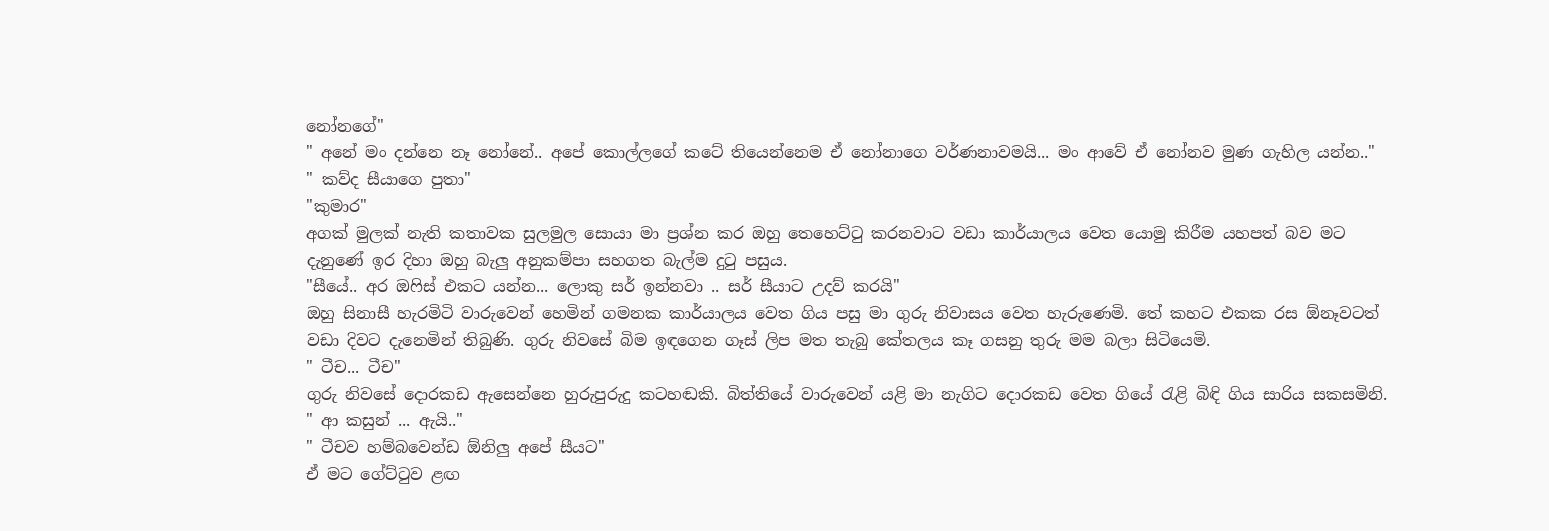නෝනගේ"
" අනේ මං දන්නෙ නෑ නෝනේ.. අපේ කොල්ලගේ කටේ තියෙන්නෙම ඒ නෝනාගෙ වර්ණනාවමයි... මං ආවේ ඒ නෝනව මුණ ගැහිල යන්න.."
" කව්ද සීයාගෙ පුතා"
"කුමාර"
අගක් මුලක් නැති කතාවක සුලමුල සොයා මා ප්‍රශ්න කර ඔහු තෙහෙට්ටු කරනවාට වඩා කාර්යාලය වෙත යොමු කිරීම යහපත් බව මට දැනුණේ ඉර දිහා ඔහු බැලු අනුකම්පා සහගත බැල්ම දුටු පසුය.
"සීයේ.. අර ඔෆිස් එකට යන්න... ලොකු සර් ඉන්නවා .. සර් සීයාට උදව් කරයි"
ඔහු සිනාසී හැරමිටි වාරුවෙන් හෙමින් ගමනක කාර්යාලය වෙත ගිය පසු මා ගුරු නිවාසය වෙත හැරුණෙමි. තේ කහට එකක රස ඕනෑවටත් වඩා දිවට දැනෙමින් තිබුණි. ගුරු නිවසේ බිම ඉඳගෙන ගෑස් ලිප මත තැබු කේතලය කෑ ගසනු තුරු මම බලා සිටියෙමි.
" ටීච... ටීච"
ගුරු නිවසේ දොරකඩ ඇසෙන්නෙ හුරුපුරුදු කටහඬකි. බිත්තියේ වාරුවෙන් යළි මා නැගිට දොරකඩ වෙත ගියේ රැළි බිඳි ගිය සාරිය සකසමිනි.
" ආ කසුන් ... ඇයි.."
" ටීචව හම්බවෙන්ඩ ඕනිලු අපේ සීයට"
ඒ මට ගේට්ටුව ළඟ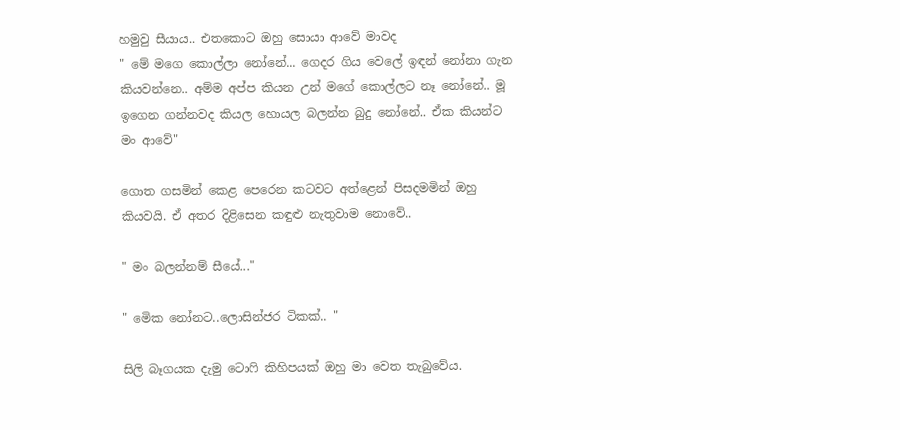හමුවු සීයාය.. එතකොට ඔහු සොයා ආවේ මාවද
" මේ මගෙ කොල්ලා නෝනේ... ගෙදර ගිය වෙලේ ඉඳන් නෝනා ගැන කියවන්නෙ.. අම්ම අප්ප කියන උන් මගේ කොල්ලට නෑ නෝනේ.. මූ ඉගෙන ගන්නවද කියල හොයල බලන්න බුදු නෝනේ.. ඒක කියන්ට මං ආවේ"

ගොත ගසමින් කෙළ පෙරෙන කටවට අත්ළෙන් පිසදමමින් ඔහු කියවයි. ඒ අතර දිළිසෙන කඳුළු නැතුවාම නොවේ..

" මං බලන්නම් සීයේ..."

" මෙික නෝනට..ලොසින්ජර ටිකක්.. "

සිලි බෑගයක දැමු ටොෆි කිහිපයක් ඔහු මා වෙත තැබුවේය.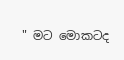" මට මොකටද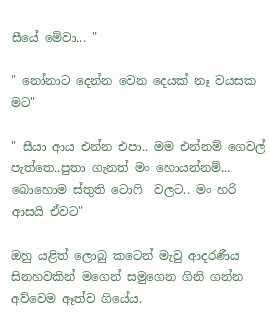සීයේ මේවා... "

" නෝනාට දෙන්න වෙන දෙයක් නෑ වයසක මට"

" සීයා ආය එන්න එපා.. මම එන්නම් ගෙවල් පැත්තෙ..පුතා ගැනත් මං හොයන්නම්... බොහොම ස්තුති ටොෆි  වලට.. මං හරි ආසයි ඒවට"

ඔහු යළිත් ලොබු කටෙන් මැවු ආදරණීය සිනහවකින් මගෙන් සමුගෙන ගිනි ගන්න අව්වෙම ඈත්ව ගියේය.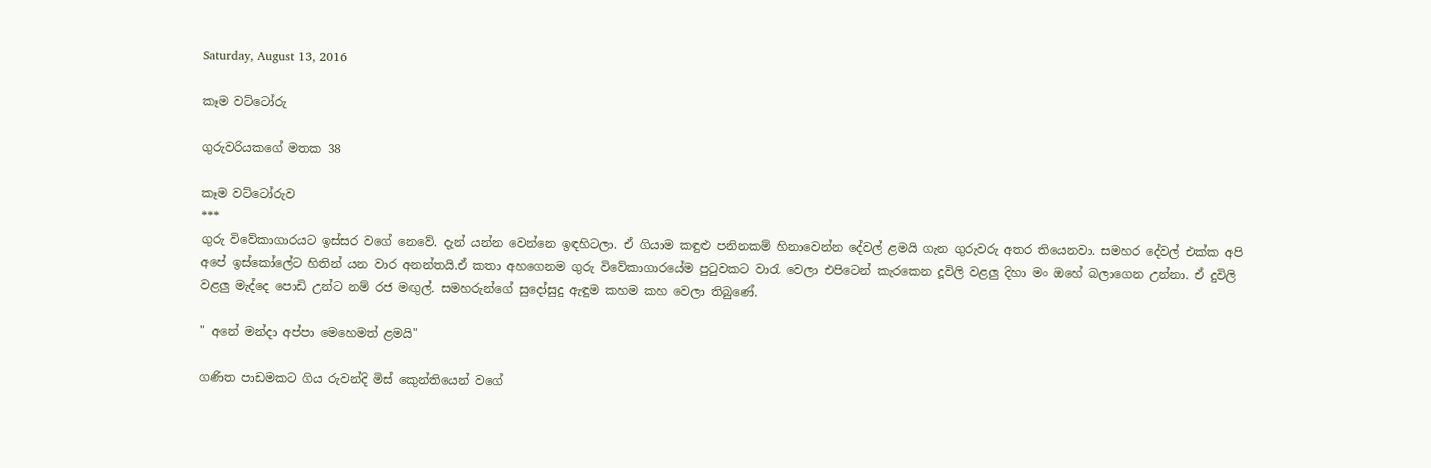Saturday, August 13, 2016

කෑම වට්ටෝරු

ගුරුවරියකගේ මතක 38

කෑම වට්ටෝරුව
***
ගුරු විවේකාගාරයට ඉස්සර වගේ නෙවේ. දැන් යන්න වෙන්නෙ ඉඳහිටලා. ඒ ගියාම කඳුළු පනිනකම් හිනාවෙන්න දේවල් ළමයි ගැන ගුරුවරු අතර තියෙනවා. සමහර දේවල් එක්ක අපි අපේ ඉස්කෝලේට හිතින් යන වාර අනන්තයි.ඒ කතා අහගෙනම ගුරු විවේකාගාරයේම පුටුවකට වාරැ වෙලා එපිටෙන් කැරකෙන දූවිලි වළලු දිහා මං ඔහේ බලාගෙන උන්නා. ඒ දුවිලි වළලු මැද්දෙ පොඩි උන්ට නම් රජ මඟුල්. සමහරුන්ගේ සුදෝසුදු ඇඳුම කහම කහ වෙලා තිබුණේ.

" අනේ මන්දා අප්පා මෙහෙමත් ළමයි"

ගණිත පාඩමකට ගිය රුවන්දි මිස් කෙුන්තියෙන් වගේ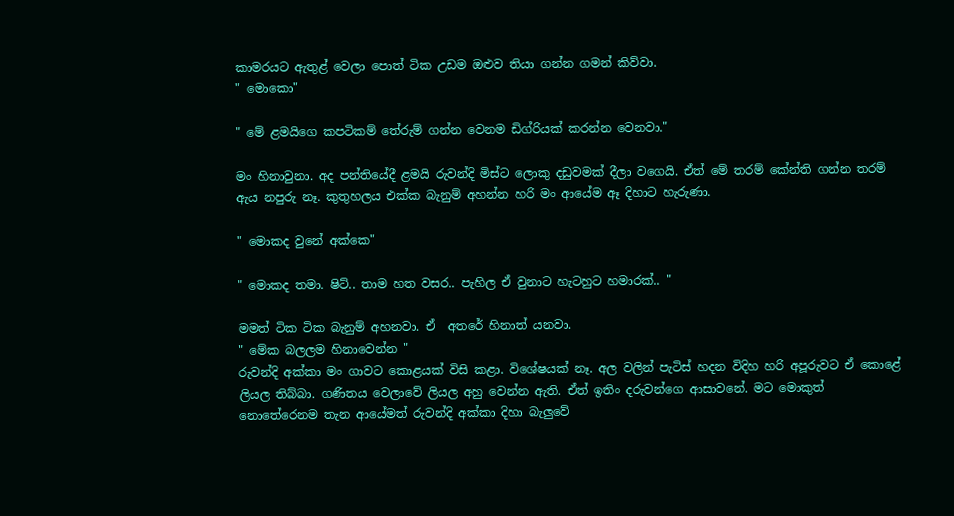කාමරයට ඇතුළ් වෙලා පොත් ටික උඩම ඔළුව තියා ගන්න ගමන් කිව්වා.
" මොකො"

" මේ ළමයිගෙ කපටිකම් තේරුම් ගන්න වෙනම ඩිග්රියක් කරන්න වෙනවා."

මං හිනාවුනා. අද පන්තියේදී ළමයි රුවන්දි මිස්ට ලොකු දඩුවමක් දීලා වගෙයි. ඒත් මේ තරම් කේන්ති ගන්න තරම් ඇය නපුරු නෑ. කුතුහලය එක්ක බැනුම් අහන්න හරි මං ආයේම ඈ දිහාට හැරුණා.

" මොකද වුනේ අක්කෙ"

" මොකද තමා. ෂිට්.. තාම හත වසර.. පැහිල ඒ වුනාට හැටහුට හමාරක්.. "

මමත් ටික ටික බැනුම් අහනවා. ඒ  අත‍රේ හිනාත් යනවා.
" මේක බලලම හිනාවෙන්න "
රුවන්දි අක්කා මං ගාවට කොළයක් විසි කළා. විශේෂයක් නෑ. අල වලින් පැටිස් හදන විදිහ හරි අපූරුවට ඒ කොළේ ලියල තිබ්බා. ගණිතය වෙලාවේ ලියල අහු වෙන්න ඇති. ඒත් ඉතිං දරුවන්ගෙ ආසාවනේ. මට මොකුත් නොතේරෙනම තැන ආයේමත් රුවන්දි අක්කා දිහා බැලුවේ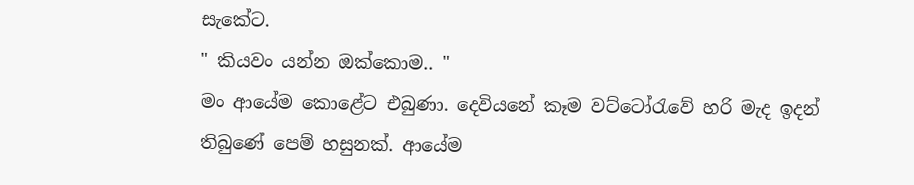සැකේට.
" කියවං යන්න ඔක්කොම.. "
මං ආයේම කොළේට එබුණා. දෙවියනේ කෑම වට්ටෝරැවේ හරි මැද ඉදන් තිබුණේ පෙම් හසුනක්. ආයේම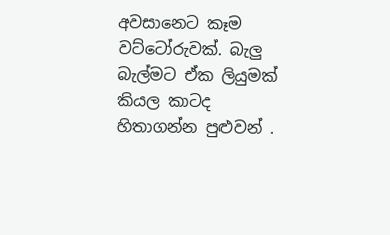අවසානෙට කෑම වට්ටෝරුවක්. බැලු බැල්මට ඒක ලියුමක් කියල කාටද හිතාගන්න පුළුවන් .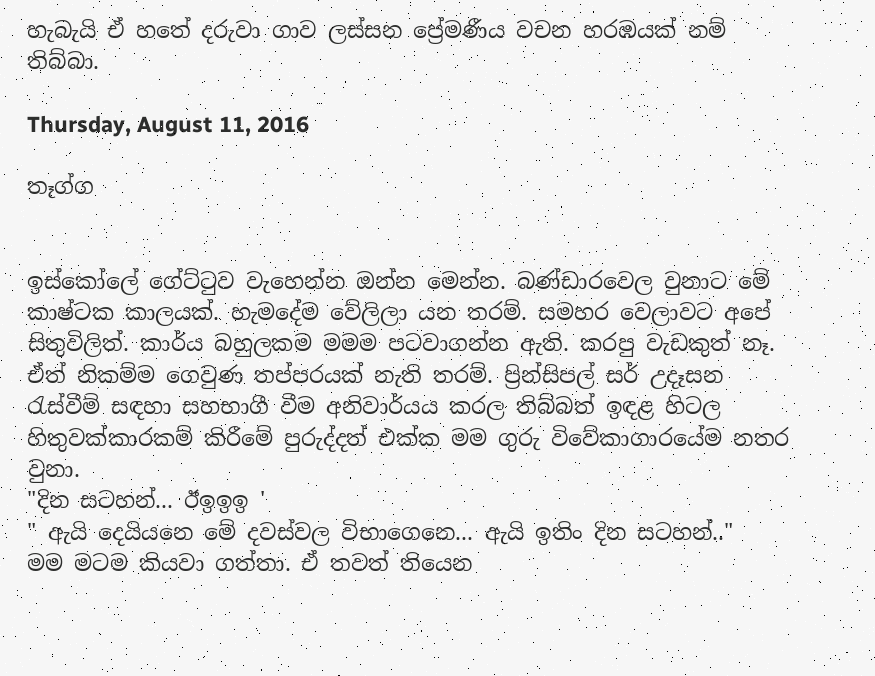හැබැයි ඒ හතේ දරුවා ගාව ලස්සන ප්‍රේමණීය වචන හරඹයක් නම් තිබ්බා.

Thursday, August 11, 2016

තෑග්ග


ඉස්කෝලේ ගේට්ටුව වැහෙන්න ඔන්න මෙන්න. බණ්ඩාරවෙල වුනාට මේ කාෂ්ටක කාලයක්. හැමදේම වේලිලා යන තරම්. සමහර වෙලාවට අපේ සිතුවිලිත්. කාර්ය බහුලකම මමම පටවාගන්න ඇති. කරපු වැඩකුත් නෑ. ඒත් නිකම්ම ගෙවුණ තප්පරයක් නැති තරම්. ප්‍රින්සිපල් සර් උදෑසන රැස්වීම් සඳහා සහභාගී වීම අනිවාර්යය කරල තිබ්බත් ඉඳළ හිටල හිතුවක්කාරකම් කිරීමේ පුරුද්දත් එක්ක මම ගුරු විවේකාගාරයේම නතර වුනා.
"දින සටහන්... ඊඉඉඉ '
" ඇයි දෙයියනෙ මේ දවස්වල විභාගෙනෙ... ඇයි ඉතිං දින සටහන්.."
මම මටම කියවා ගත්තා. ඒ තවත් තියෙන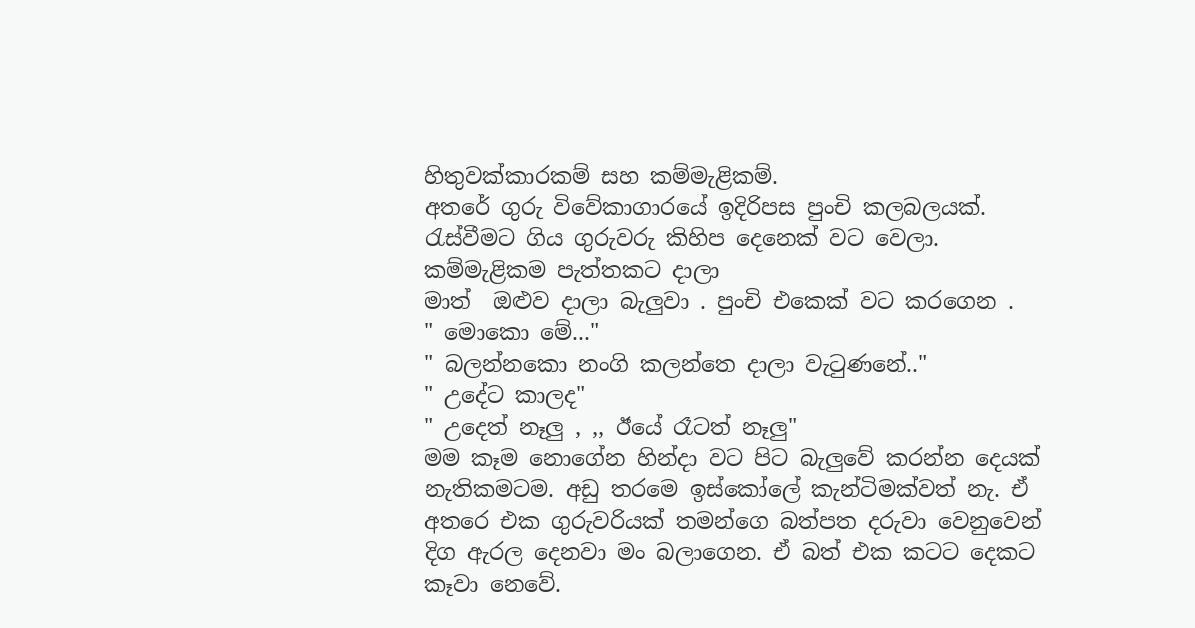හිතුවක්කාරකම් සහ කම්මැළිකම්.
අතරේ ගුරු විවේකාගාරයේ ඉදිරිපස පුංචි කලබලයක්. රැස්වීමට ගිය ගුරුවරු කිහිප දෙනෙක් වට වෙලා. කම්මැළිකම පැත්තකට දාලා
මාත්  ඔළුව දාලා බැලුවා . පුංචි එකෙක් වට කරගෙන .
" මොකො මේ..."
" බලන්නකො නංගි කලන්තෙ දාලා වැටුණනේ.."
" උදේට කාලද"
" උදෙත් නෑලු , ,, ඊයේ රෑටත් නෑලු"
මම කෑම නොගේන හින්දා වට පිට බැලුවේ කරන්න දෙයක් නැතිකමටම. අඩු තරමෙ ඉස්කෝලේ කැන්ටිමක්වත් නැ. ඒ අතරෙ එක ගුරුවරියක් තමන්ගෙ බත්පත දරුවා වෙනුවෙන් දිග ඇරල දෙනවා මං බලාගෙන. ඒ බත් එක කටට දෙකට කෑවා නෙවේ.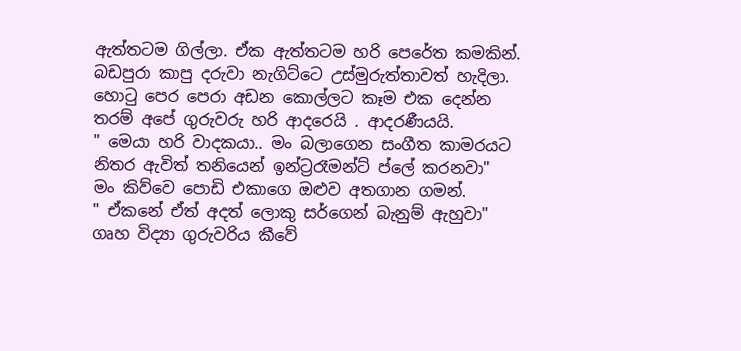ඇත්තටම ගිල්ලා. ඒක ඇත්තටම හරි පෙරේත කමකින්. බඩපුරා කාපු දරුවා නැගිට්ටෙ උස්මුරුත්තාවත් හැදිලා.
හොටු පෙර පෙරා අඩන කොල්ලට කෑම එක දෙන්න තරම් අපේ ගුරුවරු හරි ආදරෙයි . ආදරණීයයි.
" මෙයා හරි වාදකයා.. මං බලාගෙන සංගීත කාමරයට නිතර ඇවිත් තනියෙන් ඉන්ට්‍රරෑමන්ට් ප්ලේ කරනවා"
මං කිව්වෙ පොඩි එකාගෙ ඔළුව අතගාන ගමන්.
" ඒකනේ ඒත් අදත් ලොකු සර්ගෙන් බැනුම් ඇහුවා"
ගෘහ විද්‍යා ගුරුවරිය කීවේ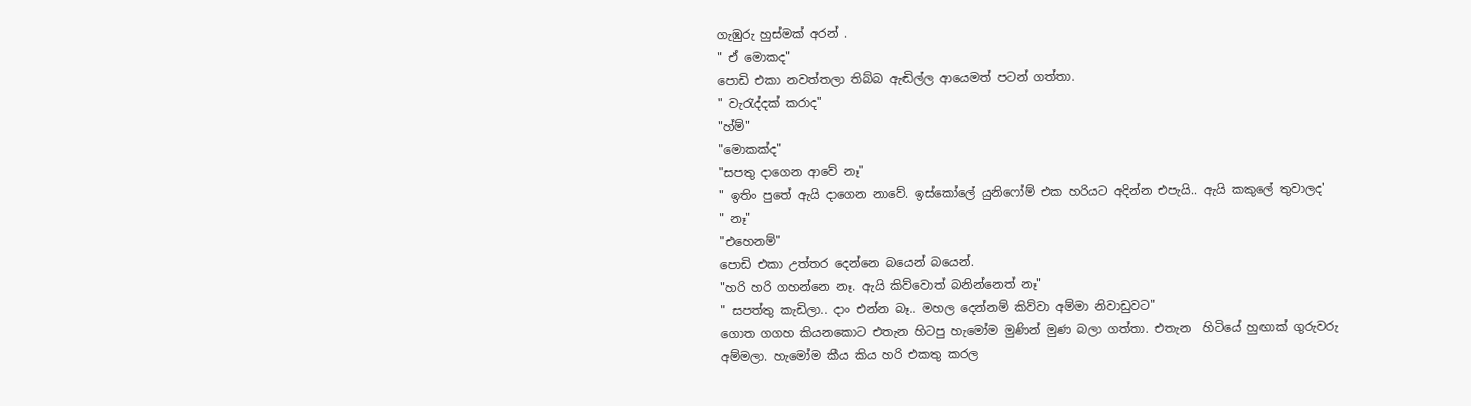ගැඹුරු හුස්මක් අරන් .
" ඒ මොකද"
පොඩි එකා නවත්තලා තිබ්බ ඇඬිල්ල ආයෙමත් පටන් ගත්තා.
" වැරැද්දක් කරාද"
"හ්ම්"
"මොකක්ද"
"සපතු දාගෙන ආවේ නෑ"
" ඉතිං පුතේ ඇයි දාගෙන නාවේ. ඉස්කෝලේ යුනිෆෝම් එක හරියට අදින්න එපැයි.. ඇයි කකුලේ තුවාලද'
" නෑ"
"එහෙනම්"
පොඩි එකා උත්තර දෙන්නෙ බයෙන් බයෙන්.
"හරි හරි ගහන්නෙ නෑ. ඇයි කිව්වොත් බනින්නෙත් නෑ"
" සපත්තු කැඩිලා.. ද‍ාං එන්න බෑ.. මහල දෙන්නම් කිව්වා අම්මා නිවාඩුවට"
ගොත ගගහ කියනකොට එතැන හිටපු හැමෝම මුණින් මුණ බලා ගත්තා. එතැන  හිටියේ හුඟාක් ගුරුවරු අම්මලා. හැමෝම කීය කිය හරි එකතු කරල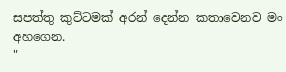සපත්තු කුට්ටමක් අරන් දෙන්න කතාවෙනව මං අහගෙන.
"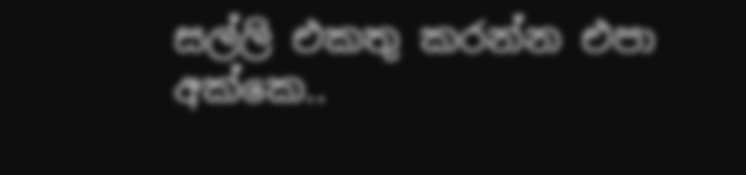සල්ලි එකතු කරන්න එපා අක්කෙ..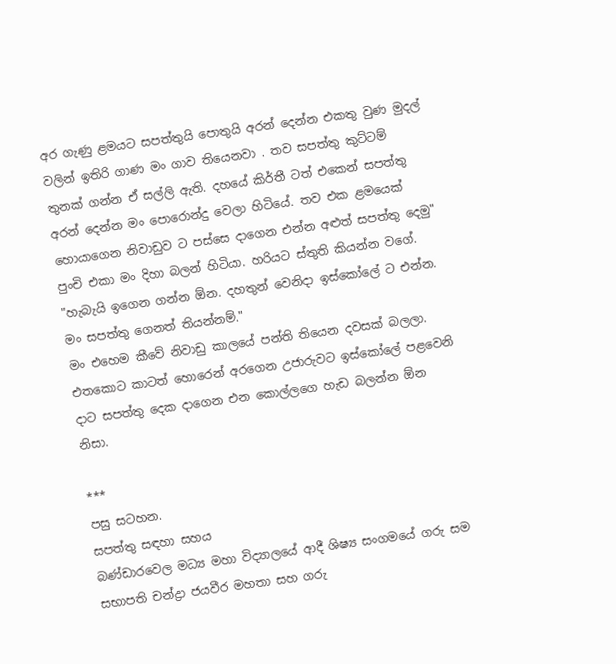අර ගැණු ළමයට සපත්තුයි පොතුයි අරන් දෙන්න එකතු වුණ මුදල් වලින් ඉතිරි ගාණ මං ගාව තියෙනවා . තව සපත්තු කුට්ටම් තුනක් ගන්න ඒ සල්ලි ඇති. දහයේ කිර්තී ටත් එකෙන් සපත්තු අරන් දෙන්න මං පොරොන්දු වෙලා හිටියේ. තව එක ළමයෙක් හොයාගෙන නිවාඩුව ට පස්සෙ දාගෙන එන්න අළුත් සපත්තු දෙමු"
පුංචි එකා මං දිහා බලන් හිටියා. හරියට ස්තුති කියන්න වගේ.
"හැබැයි ඉගෙන ගන්න ඕන. දහතුන් වෙනිදා ඉස්කෝලේ ට එන්න. මං සපත්තු ගෙනත් තියන්නම්."
මං එහෙම කීවේ නිවාඩු කාලයේ පන්ති තියෙන දවසක් බලලා. එතකොට කාටත් හොරෙන් අරගෙන උජාරුවට ඉස්කෝලේ පළවෙනි දාට සපත්තු දෙක දාගෙන එන කොල්ලගෙ හැඩ බලන්න ඕන නිසා.

***
පසු සටහන.
සපත්තු සඳහා සහය
බණ්ඩාරවෙල මධ්‍ය මහා විද්‍යාලයේ ආදී ශිෂ්‍ය සංගමයේ ගරු සම සභාපති චන්ද්‍රා ජයවීර මහතා සහ ගරු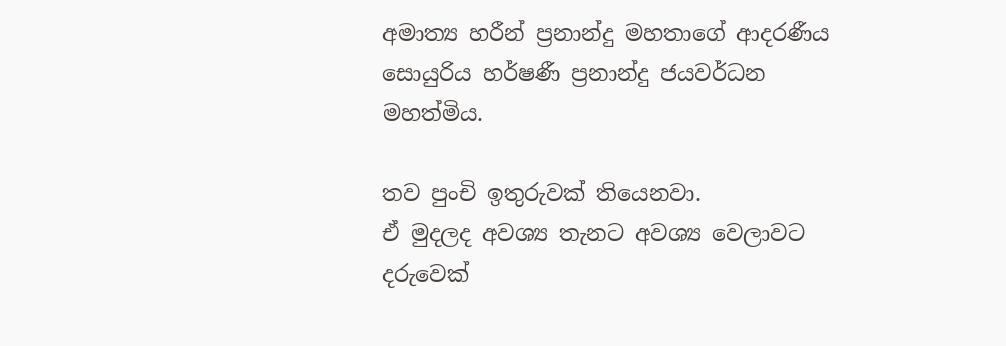අමාත්‍ය හරීන් ප්‍රනාන්දු මහතාගේ ආදරණීය සොයුරිය හර්ෂණී ප්‍රනාන්දු ජයවර්ධන මහත්මිය.

තව පුංචි ඉතුරුවක් තියෙනවා.
ඒ මුදලද අවශ්‍ය තැනට අවශ්‍ය වෙලාවට
දරුවෙක්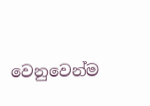වෙනුවෙන්ම